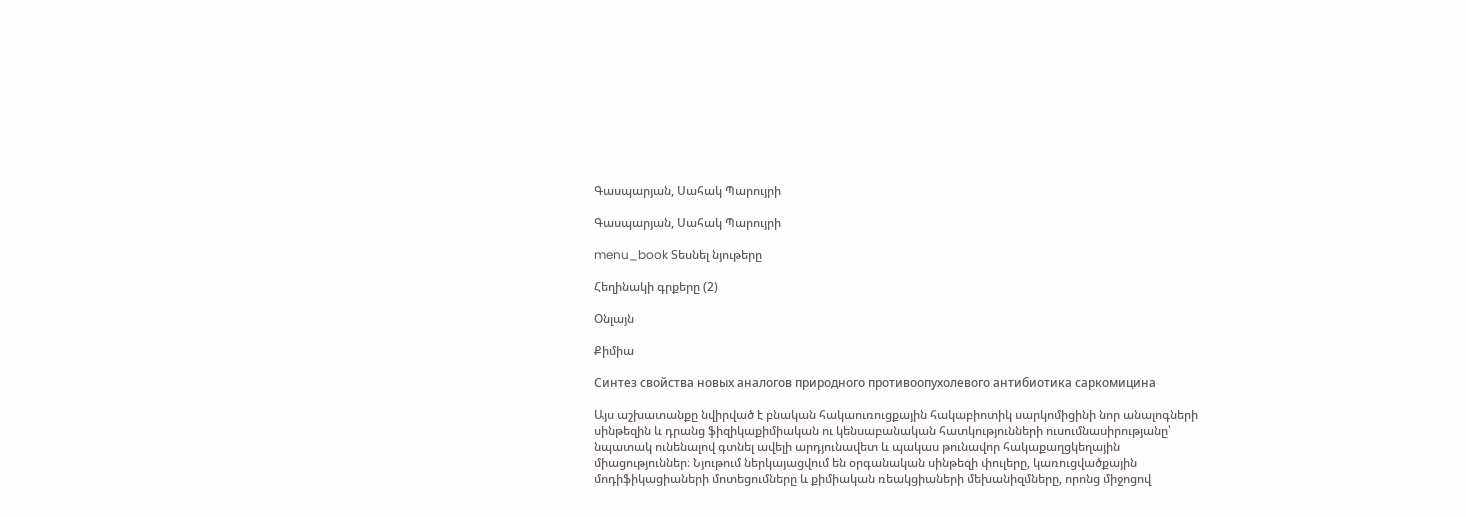Գասպարյան, Սահակ Պարույրի

Գասպարյան, Սահակ Պարույրի

menu_book Տեսնել նյութերը

Հեղինակի գրքերը (2)

Օնլայն

Քիմիա

Синтез свойства новых аналогов природного противоопухолевого антибиотика саркомицина

Այս աշխատանքը նվիրված է բնական հակաուռուցքային հակաբիոտիկ սարկոմիցինի նոր անալոգների սինթեզին և դրանց ֆիզիկաքիմիական ու կենսաբանական հատկությունների ուսումնասիրությանը՝ նպատակ ունենալով գտնել ավելի արդյունավետ և պակաս թունավոր հակաքաղցկեղային միացություններ։ Նյութում ներկայացվում են օրգանական սինթեզի փուլերը, կառուցվածքային մոդիֆիկացիաների մոտեցումները և քիմիական ռեակցիաների մեխանիզմները, որոնց միջոցով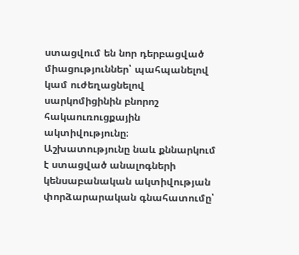ստացվում են նոր դերբացված միացություններ՝ պահպանելով կամ ուժեղացնելով սարկոմիցինին բնորոշ հակաուռուցքային ակտիվությունը։ Աշխատությունը նաև քննարկում է ստացված անալոգների կենսաբանական ակտիվության փորձարարական գնահատումը՝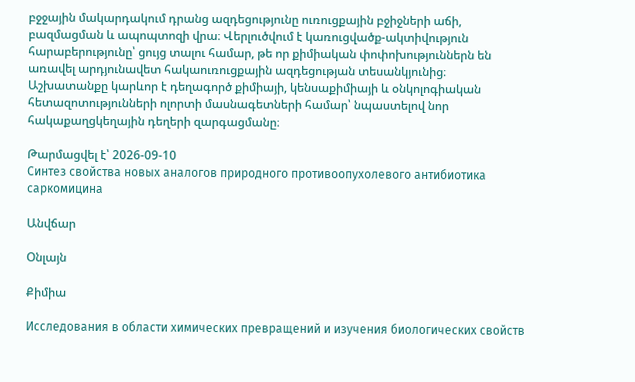բջջային մակարդակում դրանց ազդեցությունը ուռուցքային բջիջների աճի, բազմացման և ապոպտոզի վրա։ Վերլուծվում է կառուցվածք-ակտիվություն հարաբերությունը՝ ցույց տալու համար, թե որ քիմիական փոփոխություններն են առավել արդյունավետ հակաուռուցքային ազդեցության տեսանկյունից։ Աշխատանքը կարևոր է դեղագործ քիմիայի, կենսաքիմիայի և օնկոլոգիական հետազոտությունների ոլորտի մասնագետների համար՝ նպաստելով նոր հակաքաղցկեղային դեղերի զարգացմանը։

Թարմացվել է՝ 2026-09-10
Синтез свойства новых аналогов природного противоопухолевого антибиотика саркомицина

Անվճար

Օնլայն

Քիմիա

Исследования в области химических превращений и изучения биологических свойств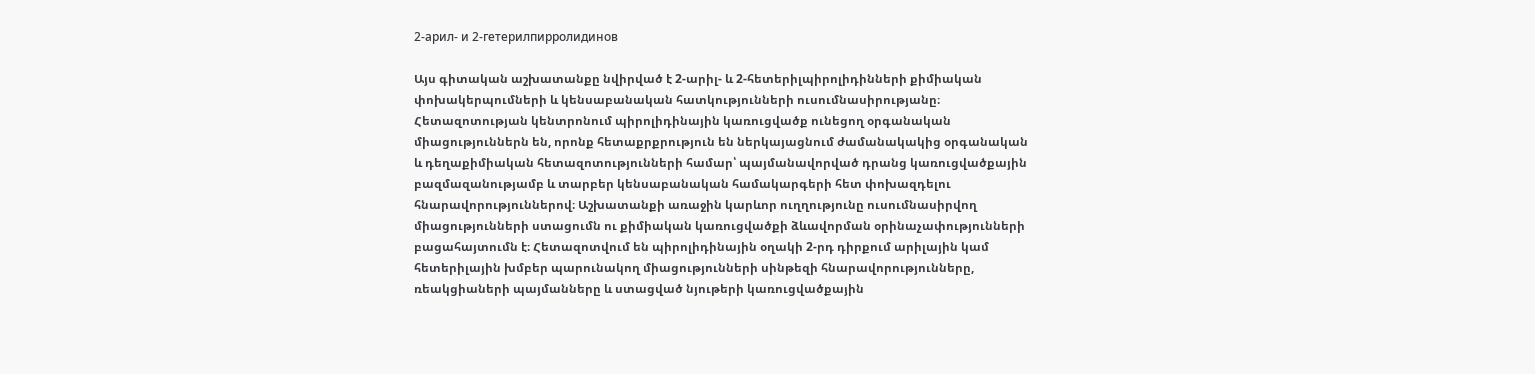2-арил- и 2-гетерилпирролидинов

Այս գիտական աշխատանքը նվիրված է 2-արիլ- և 2-հետերիլպիրոլիդինների քիմիական փոխակերպումների և կենսաբանական հատկությունների ուսումնասիրությանը։ Հետազոտության կենտրոնում պիրոլիդինային կառուցվածք ունեցող օրգանական միացություններն են, որոնք հետաքրքրություն են ներկայացնում ժամանակակից օրգանական և դեղաքիմիական հետազոտությունների համար՝ պայմանավորված դրանց կառուցվածքային բազմազանությամբ և տարբեր կենսաբանական համակարգերի հետ փոխազդելու հնարավորություններով։ Աշխատանքի առաջին կարևոր ուղղությունը ուսումնասիրվող միացությունների ստացումն ու քիմիական կառուցվածքի ձևավորման օրինաչափությունների բացահայտումն է։ Հետազոտվում են պիրոլիդինային օղակի 2-րդ դիրքում արիլային կամ հետերիլային խմբեր պարունակող միացությունների սինթեզի հնարավորությունները, ռեակցիաների պայմանները և ստացված նյութերի կառուցվածքային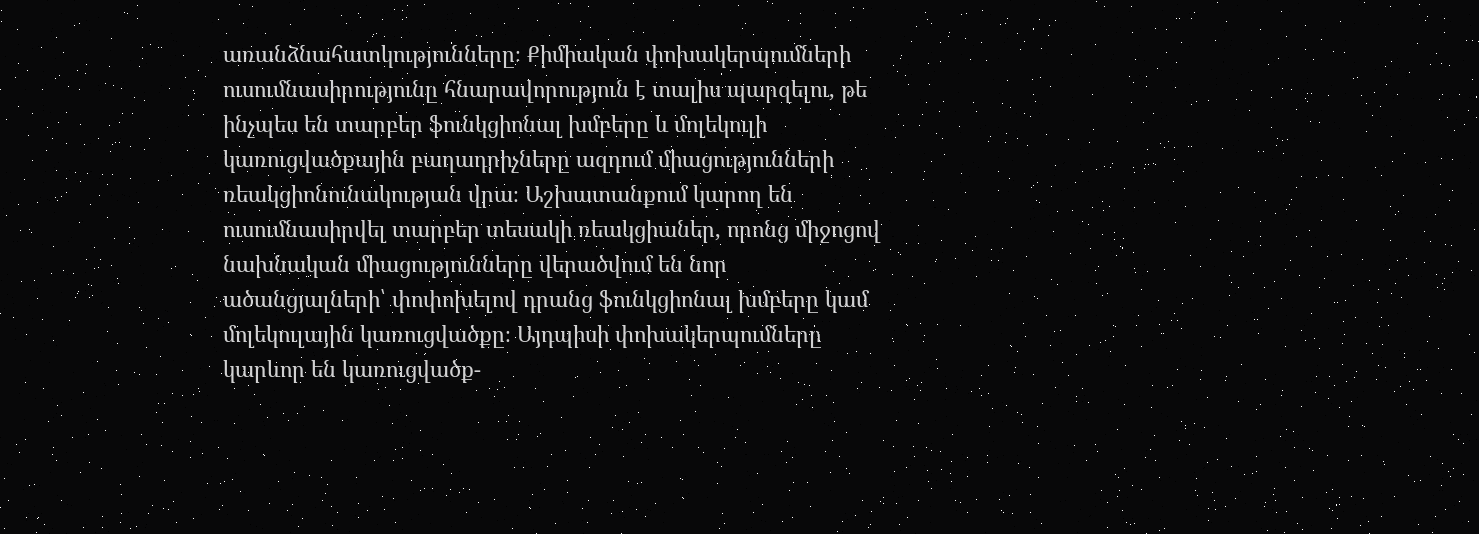առանձնահատկությունները։ Քիմիական փոխակերպումների ուսումնասիրությունը հնարավորություն է տալիս պարզելու, թե ինչպես են տարբեր ֆունկցիոնալ խմբերը և մոլեկուլի կառուցվածքային բաղադրիչները ազդում միացությունների ռեակցիոնունակության վրա։ Աշխատանքում կարող են ուսումնասիրվել տարբեր տեսակի ռեակցիաներ, որոնց միջոցով նախնական միացությունները վերածվում են նոր ածանցյալների՝ փոփոխելով դրանց ֆունկցիոնալ խմբերը կամ մոլեկուլային կառուցվածքը։ Այդպիսի փոխակերպումները կարևոր են կառուցվածք-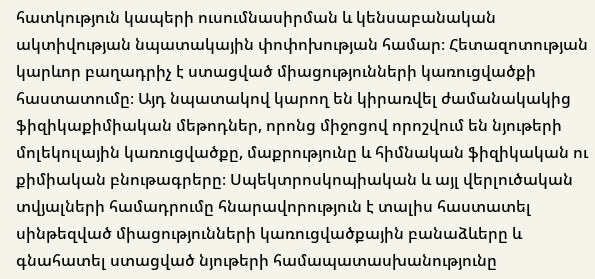հատկություն կապերի ուսումնասիրման և կենսաբանական ակտիվության նպատակային փոփոխության համար։ Հետազոտության կարևոր բաղադրիչ է ստացված միացությունների կառուցվածքի հաստատումը։ Այդ նպատակով կարող են կիրառվել ժամանակակից ֆիզիկաքիմիական մեթոդներ, որոնց միջոցով որոշվում են նյութերի մոլեկուլային կառուցվածքը, մաքրությունը և հիմնական ֆիզիկական ու քիմիական բնութագրերը։ Սպեկտրոսկոպիական և այլ վերլուծական տվյալների համադրումը հնարավորություն է տալիս հաստատել սինթեզված միացությունների կառուցվածքային բանաձևերը և գնահատել ստացված նյութերի համապատասխանությունը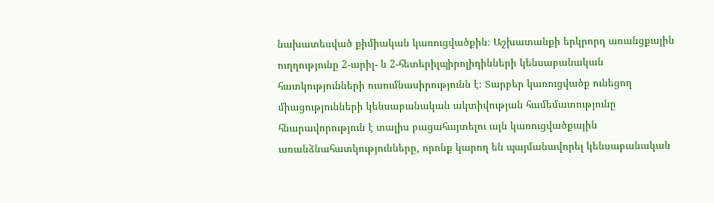նախատեսված քիմիական կառուցվածքին։ Աշխատանքի երկրորդ առանցքային ուղղությունը 2-արիլ- և 2-հետերիլպիրոլիդինների կենսաբանական հատկությունների ուսումնասիրությունն է։ Տարբեր կառուցվածք ունեցող միացությունների կենսաբանական ակտիվության համեմատությունը հնարավորություն է տալիս բացահայտելու այն կառուցվածքային առանձնահատկությունները, որոնք կարող են պայմանավորել կենսաբանական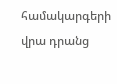համակարգերի վրա դրանց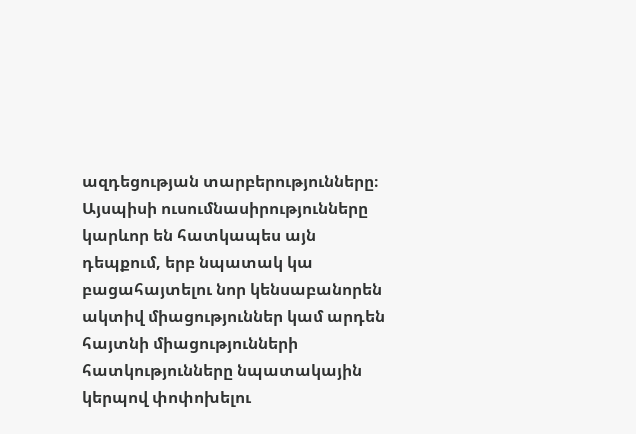ազդեցության տարբերությունները։ Այսպիսի ուսումնասիրությունները կարևոր են հատկապես այն դեպքում, երբ նպատակ կա բացահայտելու նոր կենսաբանորեն ակտիվ միացություններ կամ արդեն հայտնի միացությունների հատկությունները նպատակային կերպով փոփոխելու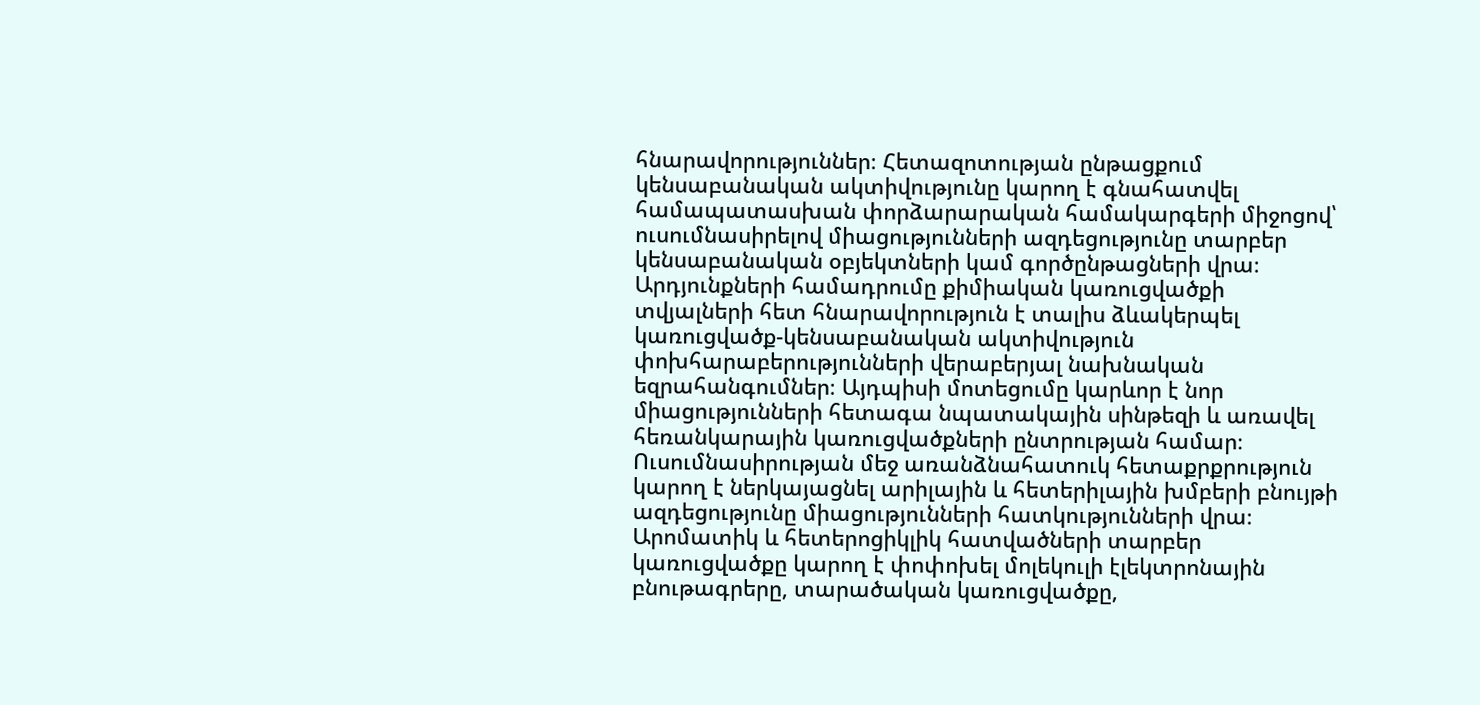հնարավորություններ։ Հետազոտության ընթացքում կենսաբանական ակտիվությունը կարող է գնահատվել համապատասխան փորձարարական համակարգերի միջոցով՝ ուսումնասիրելով միացությունների ազդեցությունը տարբեր կենսաբանական օբյեկտների կամ գործընթացների վրա։ Արդյունքների համադրումը քիմիական կառուցվածքի տվյալների հետ հնարավորություն է տալիս ձևակերպել կառուցվածք-կենսաբանական ակտիվություն փոխհարաբերությունների վերաբերյալ նախնական եզրահանգումներ։ Այդպիսի մոտեցումը կարևոր է նոր միացությունների հետագա նպատակային սինթեզի և առավել հեռանկարային կառուցվածքների ընտրության համար։ Ուսումնասիրության մեջ առանձնահատուկ հետաքրքրություն կարող է ներկայացնել արիլային և հետերիլային խմբերի բնույթի ազդեցությունը միացությունների հատկությունների վրա։ Արոմատիկ և հետերոցիկլիկ հատվածների տարբեր կառուցվածքը կարող է փոփոխել մոլեկուլի էլեկտրոնային բնութագրերը, տարածական կառուցվածքը,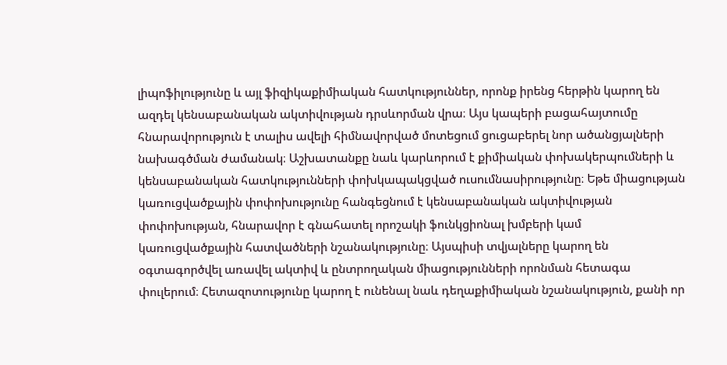լիպոֆիլությունը և այլ ֆիզիկաքիմիական հատկություններ, որոնք իրենց հերթին կարող են ազդել կենսաբանական ակտիվության դրսևորման վրա։ Այս կապերի բացահայտումը հնարավորություն է տալիս ավելի հիմնավորված մոտեցում ցուցաբերել նոր ածանցյալների նախագծման ժամանակ։ Աշխատանքը նաև կարևորում է քիմիական փոխակերպումների և կենսաբանական հատկությունների փոխկապակցված ուսումնասիրությունը։ Եթե միացության կառուցվածքային փոփոխությունը հանգեցնում է կենսաբանական ակտիվության փոփոխության, հնարավոր է գնահատել որոշակի ֆունկցիոնալ խմբերի կամ կառուցվածքային հատվածների նշանակությունը։ Այսպիսի տվյալները կարող են օգտագործվել առավել ակտիվ և ընտրողական միացությունների որոնման հետագա փուլերում։ Հետազոտությունը կարող է ունենալ նաև դեղաքիմիական նշանակություն, քանի որ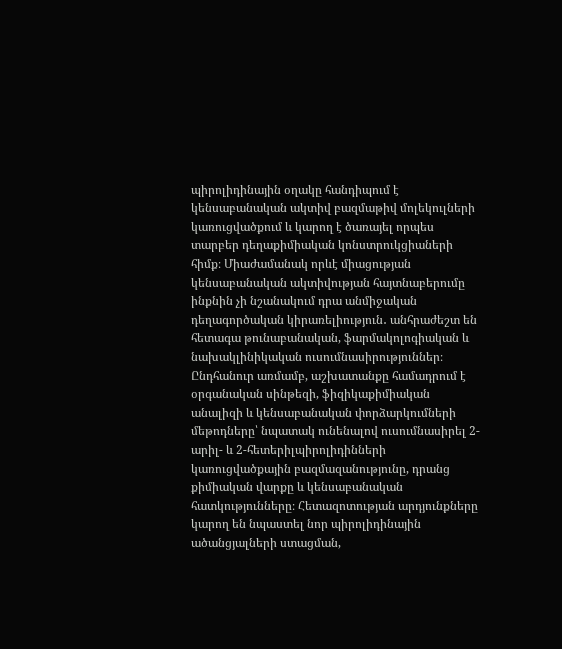պիրոլիդինային օղակը հանդիպում է կենսաբանական ակտիվ բազմաթիվ մոլեկուլների կառուցվածքում և կարող է ծառայել որպես տարբեր դեղաքիմիական կոնստրուկցիաների հիմք։ Միաժամանակ որևէ միացության կենսաբանական ակտիվության հայտնաբերումը ինքնին չի նշանակում դրա անմիջական դեղագործական կիրառելիություն․ անհրաժեշտ են հետագա թունաբանական, ֆարմակոլոգիական և նախակլինիկական ուսումնասիրություններ։ Ընդհանուր առմամբ, աշխատանքը համադրում է օրգանական սինթեզի, ֆիզիկաքիմիական անալիզի և կենսաբանական փորձարկումների մեթոդները՝ նպատակ ունենալով ուսումնասիրել 2-արիլ- և 2-հետերիլպիրոլիդինների կառուցվածքային բազմազանությունը, դրանց քիմիական վարքը և կենսաբանական հատկությունները։ Հետազոտության արդյունքները կարող են նպաստել նոր պիրոլիդինային ածանցյալների ստացման,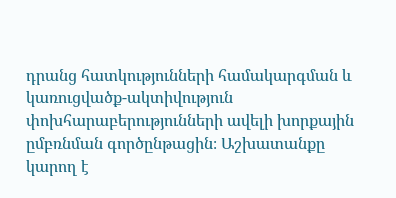դրանց հատկությունների համակարգման և կառուցվածք-ակտիվություն փոխհարաբերությունների ավելի խորքային ըմբռնման գործընթացին։ Աշխատանքը կարող է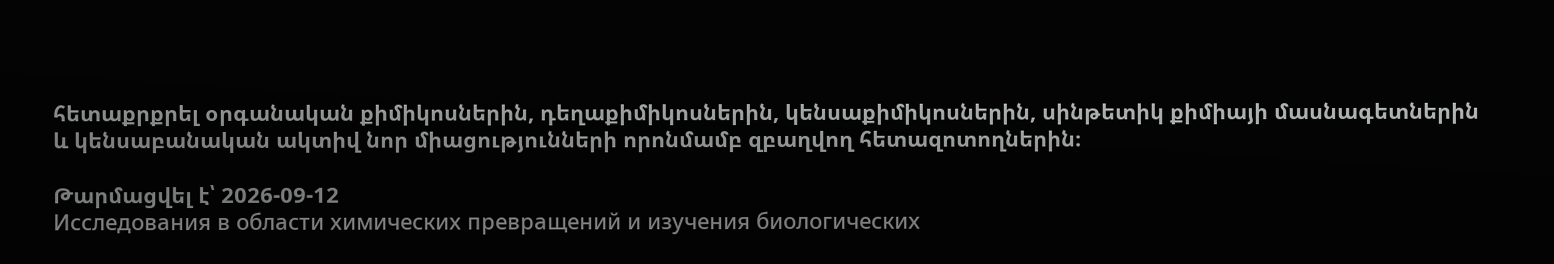հետաքրքրել օրգանական քիմիկոսներին, դեղաքիմիկոսներին, կենսաքիմիկոսներին, սինթետիկ քիմիայի մասնագետներին և կենսաբանական ակտիվ նոր միացությունների որոնմամբ զբաղվող հետազոտողներին։

Թարմացվել է՝ 2026-09-12
Исследования в области химических превращений и изучения биологических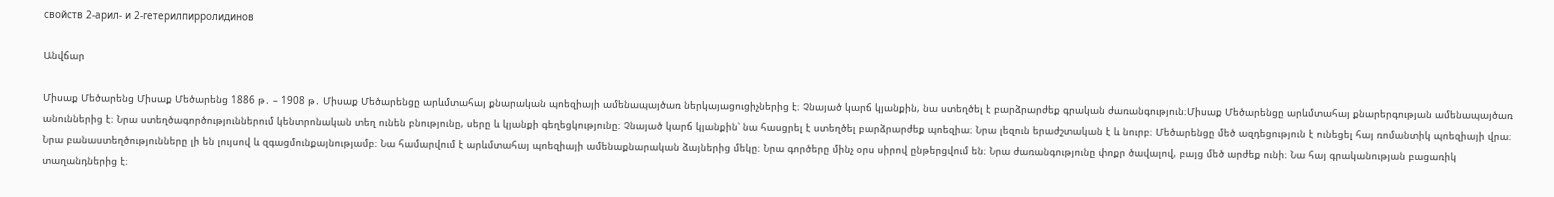свойств 2-арил- и 2-гетерилпирролидинов

Անվճար

Միսաք Մեծարենց Միսաք Մեծարենց 1886 թ․ – 1908 թ․ Միսաք Մեծարենցը արևմտահայ քնարական պոեզիայի ամենապայծառ ներկայացուցիչներից է։ Չնայած կարճ կյանքին, նա ստեղծել է բարձրարժեք գրական ժառանգություն։Միսաք Մեծարենցը արևմտահայ քնարերգության ամենապայծառ անուններից է։ Նրա ստեղծագործություններում կենտրոնական տեղ ունեն բնությունը, սերը և կյանքի գեղեցկությունը։ Չնայած կարճ կյանքին՝ նա հասցրել է ստեղծել բարձրարժեք պոեզիա։ Նրա լեզուն երաժշտական է և նուրբ։ Մեծարենցը մեծ ազդեցություն է ունեցել հայ ռոմանտիկ պոեզիայի վրա։ Նրա բանաստեղծությունները լի են լույսով և զգացմունքայնությամբ։ Նա համարվում է արևմտահայ պոեզիայի ամենաքնարական ձայներից մեկը։ Նրա գործերը մինչ օրս սիրով ընթերցվում են։ Նրա ժառանգությունը փոքր ծավալով, բայց մեծ արժեք ունի։ Նա հայ գրականության բացառիկ տաղանդներից է։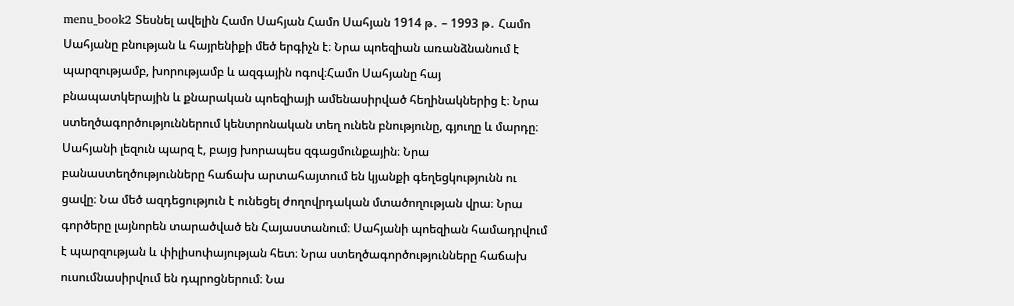menu_book2 Տեսնել ավելին Համո Սահյան Համո Սահյան 1914 թ․ – 1993 թ․ Համո Սահյանը բնության և հայրենիքի մեծ երգիչն է։ Նրա պոեզիան առանձնանում է պարզությամբ, խորությամբ և ազգային ոգով։Համո Սահյանը հայ բնապատկերային և քնարական պոեզիայի ամենասիրված հեղինակներից է։ Նրա ստեղծագործություններում կենտրոնական տեղ ունեն բնությունը, գյուղը և մարդը։ Սահյանի լեզուն պարզ է, բայց խորապես զգացմունքային։ Նրա բանաստեղծությունները հաճախ արտահայտում են կյանքի գեղեցկությունն ու ցավը։ Նա մեծ ազդեցություն է ունեցել ժողովրդական մտածողության վրա։ Նրա գործերը լայնորեն տարածված են Հայաստանում։ Սահյանի պոեզիան համադրվում է պարզության և փիլիսոփայության հետ։ Նրա ստեղծագործությունները հաճախ ուսումնասիրվում են դպրոցներում։ Նա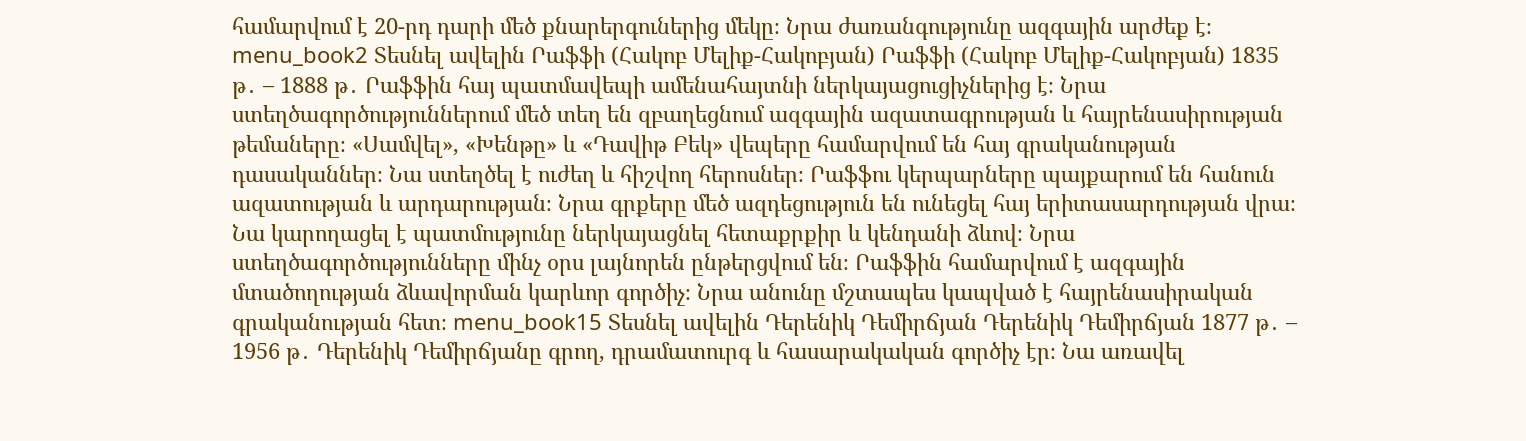համարվում է 20-րդ դարի մեծ քնարերգուներից մեկը։ Նրա ժառանգությունը ազգային արժեք է։ menu_book2 Տեսնել ավելին Րաֆֆի (Հակոբ Մելիք-Հակոբյան) Րաֆֆի (Հակոբ Մելիք-Հակոբյան) 1835 թ․ – 1888 թ․ Րաֆֆին հայ պատմավեպի ամենահայտնի ներկայացուցիչներից է։ Նրա ստեղծագործություններում մեծ տեղ են զբաղեցնում ազգային ազատագրության և հայրենասիրության թեմաները։ «Սամվել», «Խենթը» և «Դավիթ Բեկ» վեպերը համարվում են հայ գրականության դասականներ։ Նա ստեղծել է ուժեղ և հիշվող հերոսներ։ Րաֆֆու կերպարները պայքարում են հանուն ազատության և արդարության։ Նրա գրքերը մեծ ազդեցություն են ունեցել հայ երիտասարդության վրա։ Նա կարողացել է պատմությունը ներկայացնել հետաքրքիր և կենդանի ձևով։ Նրա ստեղծագործությունները մինչ օրս լայնորեն ընթերցվում են։ Րաֆֆին համարվում է ազգային մտածողության ձևավորման կարևոր գործիչ։ Նրա անունը մշտապես կապված է հայրենասիրական գրականության հետ։ menu_book15 Տեսնել ավելին Դերենիկ Դեմիրճյան Դերենիկ Դեմիրճյան 1877 թ․ – 1956 թ․ Դերենիկ Դեմիրճյանը գրող, դրամատուրգ և հասարակական գործիչ էր։ Նա առավել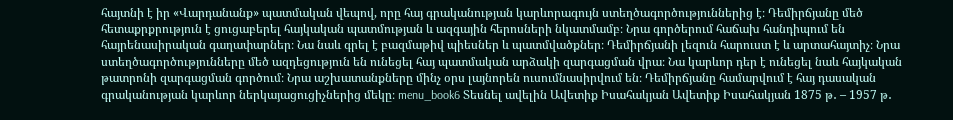հայտնի է իր «Վարդանանք» պատմական վեպով, որը հայ գրականության կարևորագույն ստեղծագործություններից է։ Դեմիրճյանը մեծ հետաքրքրություն է ցուցաբերել հայկական պատմության և ազգային հերոսների նկատմամբ։ Նրա գործերում հաճախ հանդիպում են հայրենասիրական գաղափարներ։ Նա նաև գրել է բազմաթիվ պիեսներ և պատմվածքներ։ Դեմիրճյանի լեզուն հարուստ է և արտահայտիչ։ Նրա ստեղծագործությունները մեծ ազդեցություն են ունեցել հայ պատմական արձակի զարգացման վրա։ Նա կարևոր դեր է ունեցել նաև հայկական թատրոնի զարգացման գործում։ Նրա աշխատանքները մինչ օրս լայնորեն ուսումնասիրվում են։ Դեմիրճյանը համարվում է հայ դասական գրականության կարևոր ներկայացուցիչներից մեկը։ menu_book6 Տեսնել ավելին Ավետիք Իսահակյան Ավետիք Իսահակյան 1875 թ․ – 1957 թ․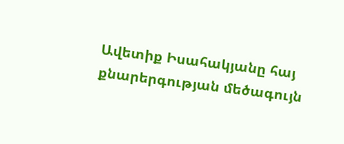Ավետիք Իսահակյանը հայ քնարերգության մեծագույն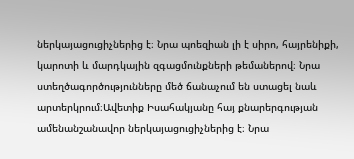ներկայացուցիչներից է։ Նրա պոեզիան լի է սիրո, հայրենիքի, կարոտի և մարդկային զգացմունքների թեմաներով։ Նրա ստեղծագործությունները մեծ ճանաչում են ստացել նաև արտերկրում։Ավետիք Իսահակյանը հայ քնարերգության ամենանշանավոր ներկայացուցիչներից է։ Նրա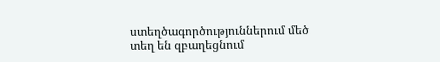ստեղծագործություններում մեծ տեղ են զբաղեցնում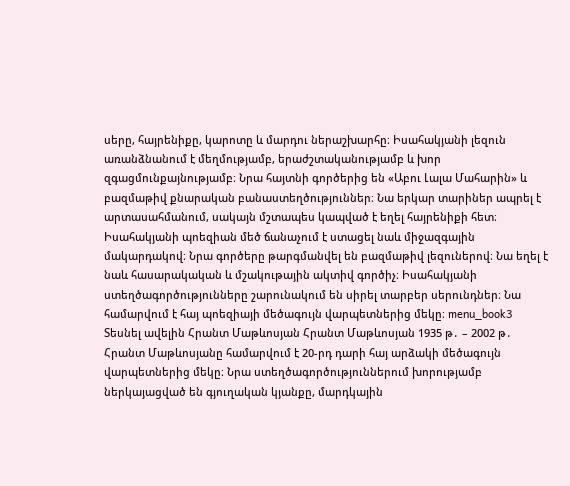սերը, հայրենիքը, կարոտը և մարդու ներաշխարհը։ Իսահակյանի լեզուն առանձնանում է մեղմությամբ, երաժշտականությամբ և խոր զգացմունքայնությամբ։ Նրա հայտնի գործերից են «Աբու Լալա Մահարին» և բազմաթիվ քնարական բանաստեղծություններ։ Նա երկար տարիներ ապրել է արտասահմանում, սակայն մշտապես կապված է եղել հայրենիքի հետ։ Իսահակյանի պոեզիան մեծ ճանաչում է ստացել նաև միջազգային մակարդակով։ Նրա գործերը թարգմանվել են բազմաթիվ լեզուներով։ Նա եղել է նաև հասարակական և մշակութային ակտիվ գործիչ։ Իսահակյանի ստեղծագործությունները շարունակում են սիրել տարբեր սերունդներ։ Նա համարվում է հայ պոեզիայի մեծագույն վարպետներից մեկը։ menu_book3 Տեսնել ավելին Հրանտ Մաթևոսյան Հրանտ Մաթևոսյան 1935 թ․ – 2002 թ․ Հրանտ Մաթևոսյանը համարվում է 20-րդ դարի հայ արձակի մեծագույն վարպետներից մեկը։ Նրա ստեղծագործություններում խորությամբ ներկայացված են գյուղական կյանքը, մարդկային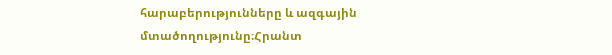հարաբերությունները և ազգային մտածողությունը։Հրանտ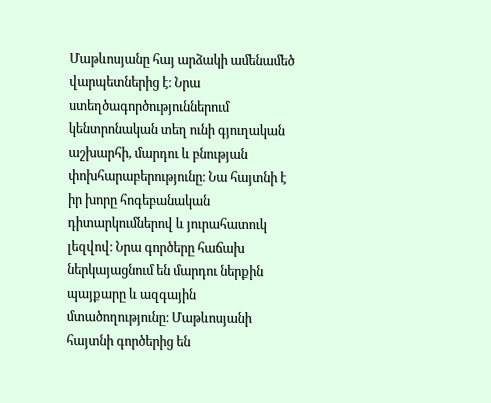Մաթևոսյանը հայ արձակի ամենամեծ վարպետներից է։ Նրա ստեղծագործություններում կենտրոնական տեղ ունի գյուղական աշխարհի, մարդու և բնության փոխհարաբերությունը։ Նա հայտնի է իր խորը հոգեբանական դիտարկումներով և յուրահատուկ լեզվով։ Նրա գործերը հաճախ ներկայացնում են մարդու ներքին պայքարը և ազգային մտածողությունը։ Մաթևոսյանի հայտնի գործերից են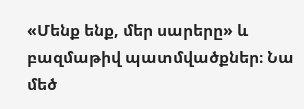«Մենք ենք, մեր սարերը» և բազմաթիվ պատմվածքներ։ Նա մեծ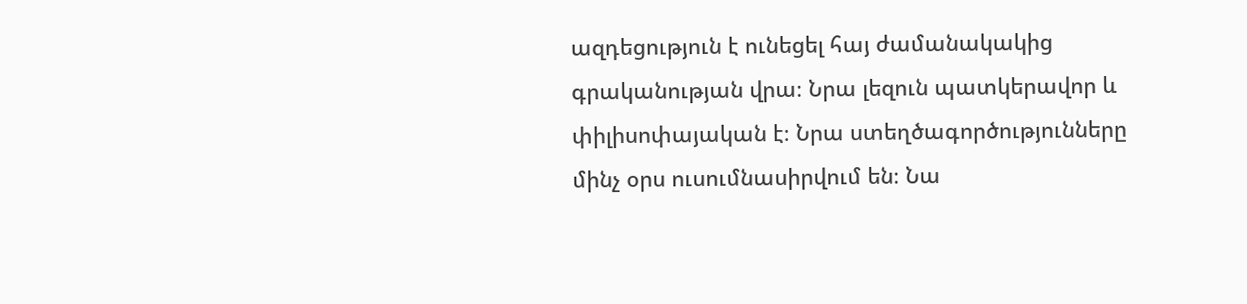ազդեցություն է ունեցել հայ ժամանակակից գրականության վրա։ Նրա լեզուն պատկերավոր և փիլիսոփայական է։ Նրա ստեղծագործությունները մինչ օրս ուսումնասիրվում են։ Նա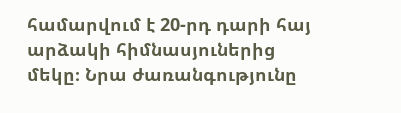համարվում է 20-րդ դարի հայ արձակի հիմնասյուներից մեկը։ Նրա ժառանգությունը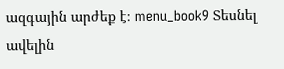ազգային արժեք է։ menu_book9 Տեսնել ավելին